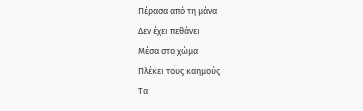Πέρασα από τη μάνα
Δεν έχει πεθάνει
Μέσα στο χώμα
Πλέκει τους καημούς
Τα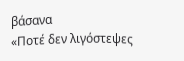βάσανα
«Ποτέ δεν λιγόστεψες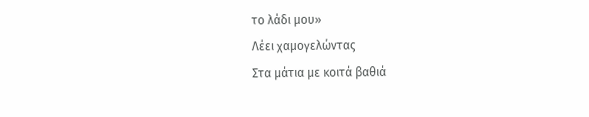το λάδι μου»
Λέει χαμογελώντας
Στα μάτια με κοιτά βαθιά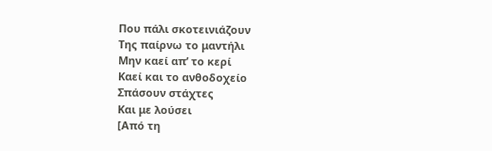Που πάλι σκοτεινιάζουν
Της παίρνω το μαντήλι
Μην καεί απ’ το κερί
Καεί και το ανθοδοχείο
Σπάσουν στάχτες
Και με λούσει
[Από τη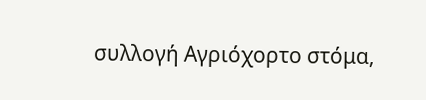συλλογή Αγριόχορτο στόμα,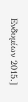Ενδυμίων 2015.]